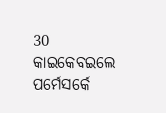30 କାଇକେବଇଲେ ପର୍ମେସର୍କେ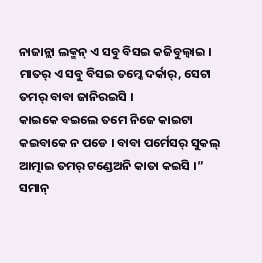ନାଜାନ୍ଲା ଲକ୍ମନ୍ ଏ ସବୁ ବିସଇ କଜିବୁଲ୍ବାଇ । ମାତର୍ ଏ ସବୁ ବିସଇ ତମ୍କେ ଦର୍କାର୍, ସେଟା ତମର୍ ବାବା ଜାନିରଇସି ।
କାଇକେ ବଇଲେ ତମେ ନିଜେ କାଇଟା କଇବାକେ ନ ପଡେ । ବାବା ପର୍ମେସର୍ ସୁକଲ୍ ଆତ୍ମାଇ ତମର୍ ଟଣ୍ଡେଅନି କାତା କଇସି ।”
ସମାନ୍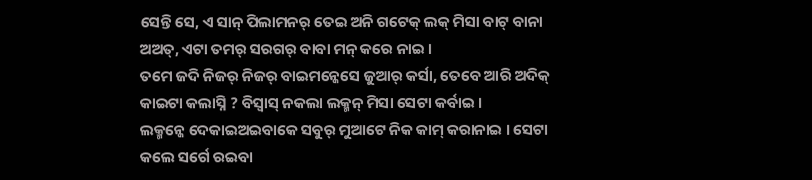ସେନ୍ତି ସେ, ଏ ସାନ୍ ପିଲାମନର୍ ତେଇ ଅନି ଗଟେକ୍ ଲକ୍ ମିସା ବାଟ୍ ବାନା ଅଅତ୍, ଏଟା ତମର୍ ସରଗର୍ ବାବା ମନ୍ କରେ ନାଇ ।
ତମେ ଜଦି ନିଜର୍ ନିଜର୍ ବାଇମନ୍କେସେ ଜୁଆର୍ କର୍ସା, ତେବେ ଆରି ଅଦିକ୍ କାଇଟା କଲାସ୍ନି ? ବିସ୍ବାସ୍ ନକଲା ଲକ୍ମନ୍ ମିସା ସେଟା କର୍ବାଇ ।
ଲକ୍ମନ୍କେ ଦେକାଇଅଇବାକେ ସବୁର୍ ମୁଆଟେ ନିକ କାମ୍ କରାନାଇ । ସେଟା କଲେ ସର୍ଗେ ରଇବା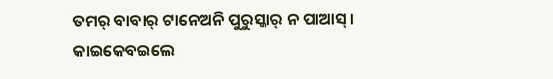ତମର୍ ବାବାର୍ ଟାନେଅନି ପୁରୁସ୍କାର୍ ନ ପାଆସ୍ ।
କାଇକେବଇଲେ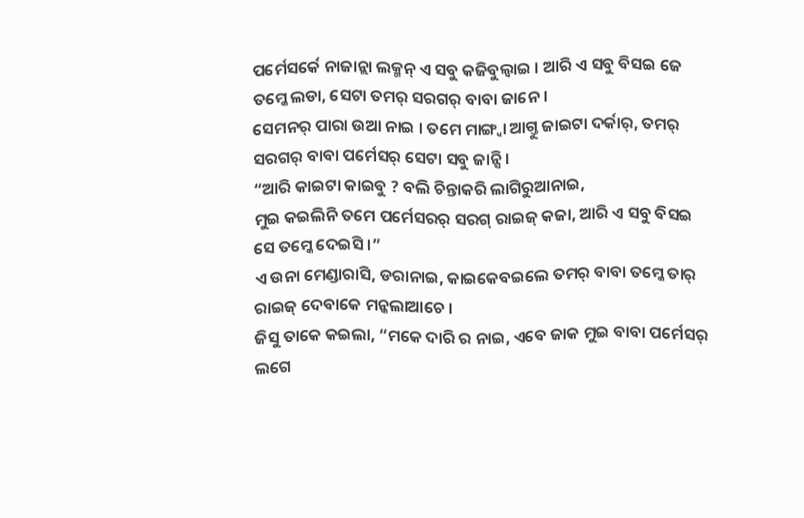ପର୍ମେସର୍କେ ନାଜାନ୍ଲା ଲକ୍ମନ୍ ଏ ସବୁ କଜିବୁଲ୍ବାଇ । ଆରି ଏ ସବୁ ବିସଇ ଜେ ତମ୍କେ ଲଡା, ସେଟା ତମର୍ ସରଗର୍ ବାବା ଜାନେ ।
ସେମନର୍ ପାରା ଉଆ ନାଇ । ତମେ ମାଙ୍ଗ୍ବା ଆଗ୍ତୁ ଜାଇଟା ଦର୍କାର୍, ତମର୍ ସରଗର୍ ବାବା ପର୍ମେସର୍ ସେଟା ସବୁ ଜାନ୍ସି ।
“ଆରି କାଇଟା କାଇବୁ ? ବଲି ଚିନ୍ତାକରି ଲାଗିରୁଆନାଇ,
ମୁଇ କଇଲିନି ତମେ ପର୍ମେସରର୍ ସରଗ୍ ରାଇଜ୍ କଜା, ଆରି ଏ ସବୁ ବିସଇ ସେ ତମ୍କେ ଦେଇସି ।”
ଏ ଉନା ମେଣ୍ଡାରାସି, ଡରାନାଇ, କାଇକେବଇଲେ ତମର୍ ବାବା ତମ୍କେ ତାର୍ ରାଇଜ୍ ଦେବାକେ ମନ୍କଲାଆଚେ ।
ଜିସୁ ତାକେ କଇଲା, “ମକେ ଦାରି ର ନାଇ, ଏବେ ଜାକ ମୁଇ ବାବା ପର୍ମେସର୍ ଲଗେ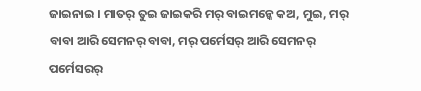ଜାଇନାଇ । ମାତର୍ ତୁଇ ଜାଇକରି ମର୍ ବାଇମନ୍କେ କଅ, ମୁଇ, ମର୍ ବାବା ଆରି ସେମନର୍ ବାବା, ମର୍ ପର୍ମେସର୍ ଆରି ସେମନର୍ ପର୍ମେସରର୍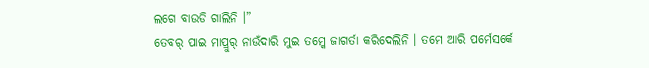ଲଗେ ବାଉଡି ଗାଲିନି ।”
ତେବର୍ ପାଇ ମାପ୍ରୁର୍ ନାଉଁଦାରି ମୁଇ ତମ୍କେ ଜାଗର୍ତା କରିଦେଲିନି । ତମେ ଆରି ପର୍ମେସର୍କେ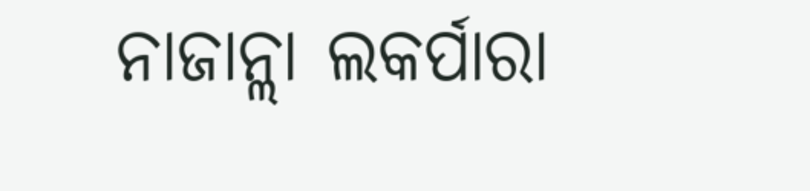ନାଜାନ୍ଲା ଲକର୍ପାରା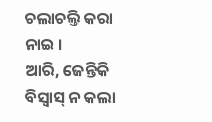ଚଲାଚଲ୍ତି କରା ନାଇ ।
ଆରି, ଜେନ୍ତିକି ବିସ୍ବାସ୍ ନ କଲା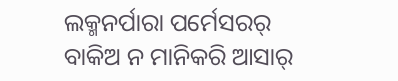ଲକ୍ମନର୍ପାରା ପର୍ମେସରର୍ ବାକିଅ ନ ମାନିକରି ଆସାର୍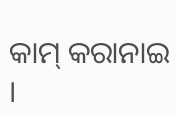କାମ୍ କରାନାଇ ।